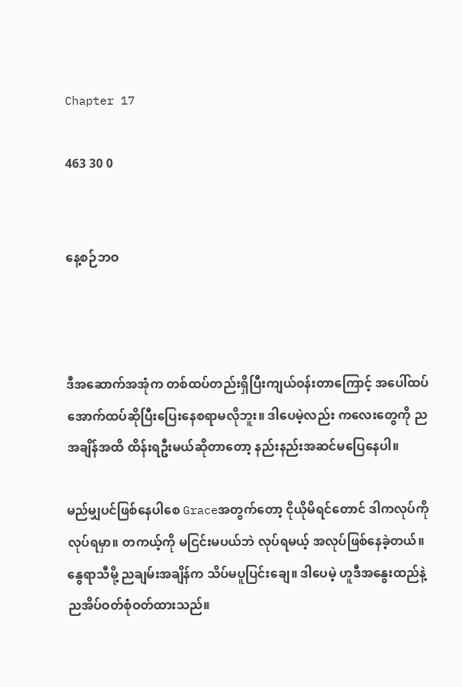Chapter 17

463 30 0


နေ့စဉ်ဘဝ



ဒီအဆောက်အအုံက တစ်ထပ်တည်းရှိပြီးကျယ်ဝန်းတာကြောင့် အပေါ်ထပ်အောက်ထပ်ဆိုပြီးပြေးနေစရာမလိုဘူး။ ဒါပေမဲ့လည်း ကလေးတွေကို ညအချိန်အထိ ထိန်းရဦးမယ်ဆိုတာတော့ နည်းနည်းအဆင်မပြေနေပါ။

မည်မျှပင်ဖြစ်နေပါစေ Graceအတွက်တော့ ငိုယိုမိရင်တောင် ဒါကလုပ်ကိုလုပ်ရမှာ။ တကယ့်ကို မငြင်းမပယ်ဘဲ လုပ်ရမယ့် အလုပ်ဖြစ်နေခဲ့တယ်။ နွေရာသီမို့ ညချမ်းအချိန်က သိပ်မပူပြင်းချေ။ ဒါပေမဲ့ ဟူဒီအနွေးထည်နဲ့ ညအိပ်ဝတ်စုံဝတ်ထားသည်။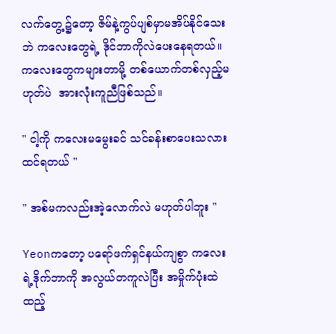လက်တွေ့၌တော့ ဇိမ်နဲ့ကွပ်ပျစ်မှာမအိပ်နိုင်သေးဘဲ ကလေးတွေရဲ့ ဒိုင်ဘာကိုလဲပေးနေရတယ်။ ကလေးတွေကများတာမို့ တစ်ယောက်တစ်လှည့်မဟုတ်ပဲ  အားလုံးကူညီဖြစ်သည်။

" ငါ့ကို ကလေးမမွေးခင် သင်ခန်းစာပေးသလားထင်ရတယ် "

" အစ်မကလည်းအဲ့လောက်လဲ မဟုတ်ပါဘူး "

Yeonကတော့ ပရော်ဖက်ရှင်နယ်ကျစွာ ကလေးရဲ့ဒိုက်ဘာကို အလွယ်တကူလဲပြီး အမှိုက်ပုံးထဲထည့်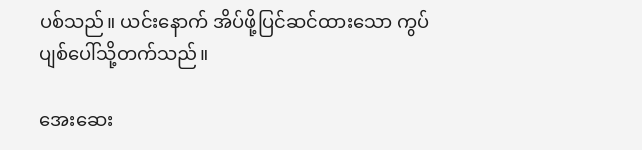ပစ်သည်။ ယင်းနောက် အိပ်ဖို့ပြင်ဆင်ထားသော ကွပ်ပျစ်ပေါ်သို့တက်သည်။

အေးဆေး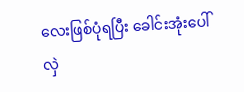လေးဖြစ်ပုံရပြီး ခေါင်းအုံးပေါ်လှဲ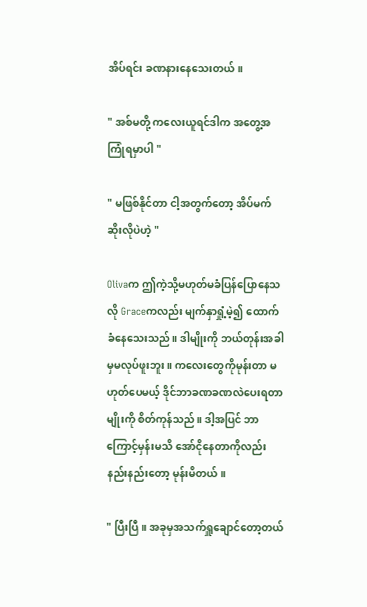အိပ်ရင်း ခဏနားနေသေးတယ်။

" အစ်မတို့ ကလေးယူရင်ဒါက အတွေ့အကြုံရမှာပါ "

" မဖြစ်နိုင်တာ ငါ့အတွက်တော့ အိပ်မက်ဆိုးလိုပဲဟဲ့ "

Olivaက ဤကဲ့သို့မဟုတ်မခံပြန်ပြောနေသလို Graceကလည်း မျက်နှာရှုံ့မဲ့၍ ထောက်ခံနေသေးသည်။ ဒါမျိုးကို ဘယ်တုန်းအခါမှမလုပ်ဖူးဘူး။ ကလေးတွေကိုမုန်းတာ မဟုတ်ပေမယ့် ဒိုင်ဘာခဏခဏလဲပေးရတာမျိုးကို စိတ်ကုန်သည်။ ဒါ့အပြင် ဘာကြောင့်မှန်းမသိ အော်ငိုနေတာကိုလည်း နည်းနည်းတော့ မုန်းမိတယ်။

" ပြီးပြီ။ အခုမှအသက်ရှူချောင်တော့တယ်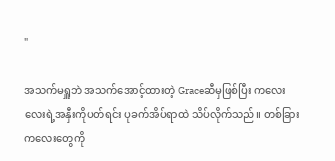"

အသက်မရှူဘဲ အသက်အောင့်ထားတဲ့ Graceဆီမှဖြစ်ပြီး ကလေးလေးရဲ့အနှီးကိုပတ်ရင်း ပုခက်အိပ်ရာထဲ သိပ်လိုက်သည်။ တစ်ခြားကလေးတွေကို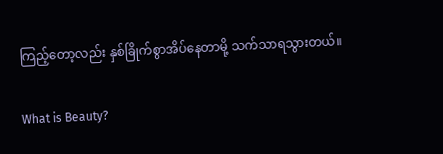ကြည့်တော့လည်း နှစ်ခြိုက်စွာအိပ်နေတာမို့ သက်သာရသွားတယ်။

What is Beauty?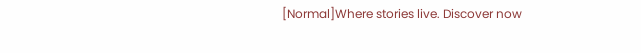[Normal]Where stories live. Discover now